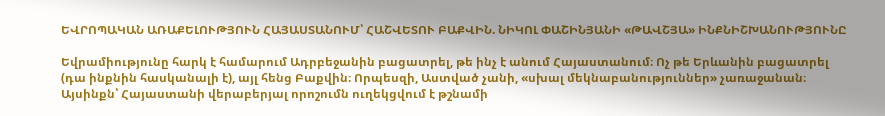ԵՎՐՈՊԱԿԱՆ ԱՌԱՔԵԼՈՒԹՅՈՒՆ ՀԱՅԱՍՏԱՆՈՒՄ՝ ՀԱՇՎԵՏՈՒ ԲԱՔՎԻՆ. ՆԻԿՈԼ ՓԱՇԻՆՅԱՆԻ «ԹԱՎՇՅԱ» ԻՆՔՆԻՇԽԱՆՈՒԹՅՈՒՆԸ

Եվրամիությունը հարկ է համարում Ադրբեջանին բացատրել, թե ինչ է անում Հայաստանում։ Ոչ թե Երևանին բացատրել (դա ինքնին հասկանալի է), այլ հենց Բաքվին։ Որպեսզի, Աստված չանի, «սխալ մեկնաբանություններ» չառաջանան։ Այսինքն՝ Հայաստանի վերաբերյալ որոշումն ուղեկցվում է թշնամի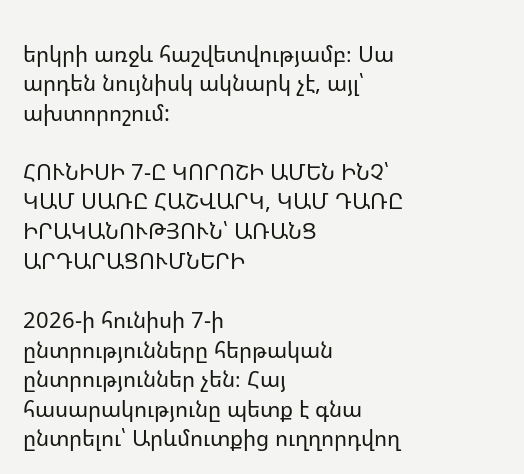երկրի առջև հաշվետվությամբ։ Սա արդեն նույնիսկ ակնարկ չէ, այլ՝ ախտորոշում:

ՀՈՒՆԻՍԻ 7-Ը ԿՈՐՈՇԻ ԱՄԵՆ ԻՆՉ՝ ԿԱՄ ՍԱՌԸ ՀԱՇՎԱՐԿ, ԿԱՄ ԴԱՌԸ ԻՐԱԿԱՆՈՒԹՅՈՒՆ՝ ԱՌԱՆՑ ԱՐԴԱՐԱՑՈՒՄՆԵՐԻ

2026-ի հունիսի 7-ի ընտրությունները հերթական ընտրություններ չեն։ Հայ հասարակությունը պետք է գնա ընտրելու՝ Արևմուտքից ուղղորդվող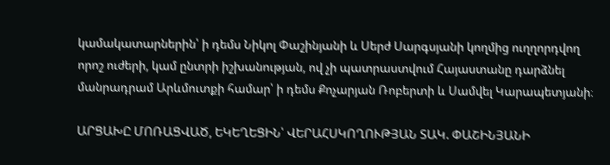կամակատարներին՝ ի դեմս Նիկոլ Փաշինյանի և Սերժ Սարգսյանի կողմից ուղղորդվող որոշ ուժերի, կամ ընտրի իշխանության, ով չի պատրաստվում Հայաստանը դարձնել մանրադրամ Արևմուտքի համար՝ ի դեմս Քոչարյան Ռոբերտի և Սամվել Կարապետյանի։

ԱՐՑԱԽԸ ՄՈՌԱՑՎԱԾ, ԵԿԵՂԵՑԻՆ՝ ՎԵՐԱՀՍԿՈՂՈՒԹՅԱՆ ՏԱԿ. ՓԱՇԻՆՅԱՆԻ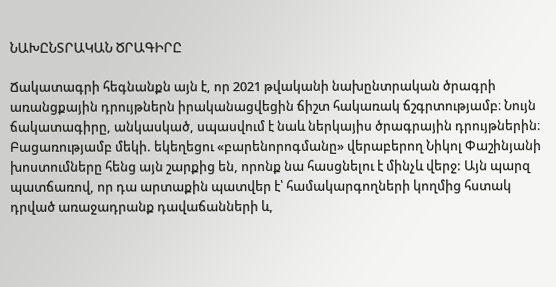ՆԱԽԸՆՏՐԱԿԱՆ ԾՐԱԳԻՐԸ

Ճակատագրի հեգնանքն այն է, որ 2021 թվականի նախընտրական ծրագրի առանցքային դրույթներն իրականացվեցին ճիշտ հակառակ ճշգրտությամբ։ Նույն ճակատագիրը, անկասկած, սպասվում է նաև ներկայիս ծրագրային դրույթներին։ Բացառությամբ մեկի. եկեղեցու «բարենորոգմանը» վերաբերող Նիկոլ Փաշինյանի խոստումները հենց այն շարքից են, որոնք նա հասցնելու է մինչև վերջ: Այն պարզ պատճառով, որ դա արտաքին պատվեր է՝ համակարգողների կողմից հստակ դրված առաջադրանք դավաճանների և,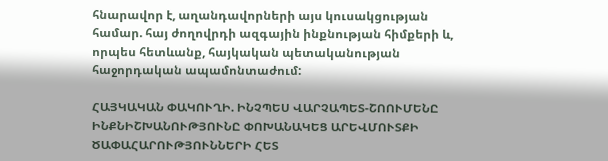հնարավոր է, աղանդավորների այս կուսակցության համար. հայ ժողովրդի ազգային ինքնության հիմքերի և, որպես հետևանք, հայկական պետականության հաջորդական ապամոնտաժում:

ՀԱՅԿԱԿԱՆ ՓԱԿՈՒՂԻ. ԻՆՉՊԵՍ ՎԱՐՉԱՊԵՏ-ՇՈՈՒՄԵՆԸ ԻՆՔՆԻՇԽԱՆՈՒԹՅՈՒՆԸ ՓՈԽԱՆԱԿԵՑ ԱՐԵՎՄՈՒՏՔԻ ԾԱՓԱՀԱՐՈՒԹՅՈՒՆՆԵՐԻ ՀԵՏ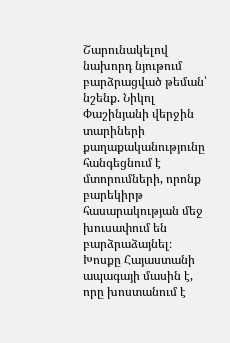Շարունակելով նախորդ նյութում բարձրացված թեման՝ նշենք. Նիկոլ Փաշինյանի վերջին տարիների քաղաքականությունը հանգեցնում է մտորումների, որոնք բարեկիրթ հասարակության մեջ խուսափում են բարձրաձայնել։ Խոսքը Հայաստանի ապագայի մասին է, որը խոստանում է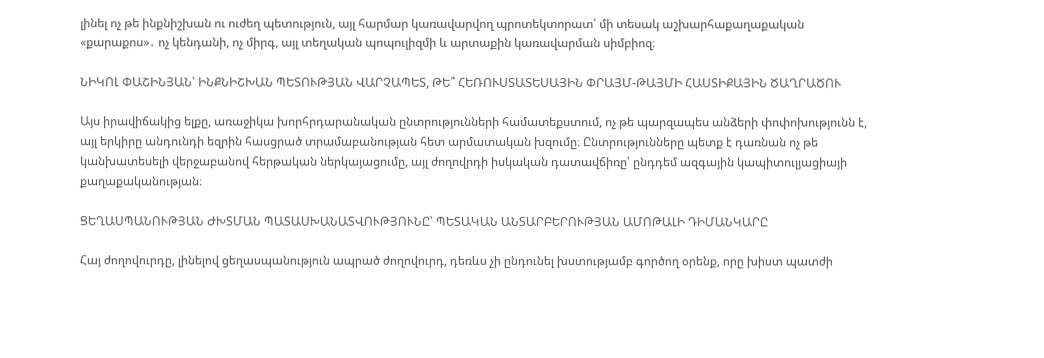լինել ոչ թե ինքնիշխան ու ուժեղ պետություն, այլ հարմար կառավարվող պրոտեկտորատ՝ մի տեսակ աշխարհաքաղաքական «քարաքոս»․ ոչ կենդանի, ոչ միրգ, այլ տեղական պոպուլիզմի և արտաքին կառավարման սիմբիոզ։

ՆԻԿՈԼ ՓԱՇԻՆՅԱՆ՝ ԻՆՔՆԻՇԽԱՆ ՊԵՏՈՒԹՅԱՆ ՎԱՐՉԱՊԵՏ, ԹԵ՞ ՀԵՌՈՒՍՏԱՏԵՍԱՅԻՆ ՓՐԱՅՄ-ԹԱՅՄԻ ՀԱՍՏԻՔԱՅԻՆ ԾԱՂՐԱԾՈՒ

Այս իրավիճակից ելքը, առաջիկա խորհրդարանական ընտրությունների համատեքստում, ոչ թե պարզապես անձերի փոփոխությունն է, այլ երկիրը անդունդի եզրին հասցրած տրամաբանության հետ արմատական խզումը։ Ընտրությունները պետք է դառնան ոչ թե կանխատեսելի վերջաբանով հերթական ներկայացումը, այլ ժողովրդի իսկական դատավճիռը՝ ընդդեմ ազգային կապիտուլյացիայի քաղաքականության։

ՑԵՂԱՍՊԱՆՈՒԹՅԱՆ ԺԽՏՄԱՆ ՊԱՏԱՍԽԱՆԱՏՎՈՒԹՅՈՒՆԸ՝ ՊԵՏԱԿԱՆ ԱՆՏԱՐԲԵՐՈՒԹՅԱՆ ԱՄՈԹԱԼԻ ԴԻՄԱՆԿԱՐԸ

Հայ ժողովուրդը, լինելով ցեղասպանություն ապրած ժողովուրդ, դեռևս չի ընդունել խստությամբ գործող օրենք, որը խիստ պատժի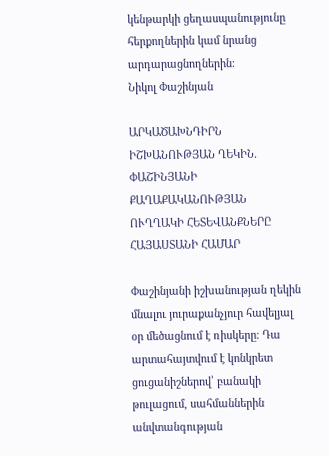կենթարկի ցեղասպանությունը հերքողներին կամ նրանց արդարացնողներին։
Նիկոլ Փաշինյան

ԱՐԿԱԾԱԽՆԴԻՐՆ ԻՇԽԱՆՈՒԹՅԱՆ ՂԵԿԻՆ. ՓԱՇԻՆՅԱՆԻ ՔԱՂԱՔԱԿԱՆՈՒԹՅԱՆ ՈՒՂՂԱԿԻ ՀԵՏԵՎԱՆՔՆԵՐԸ ՀԱՅԱՍՏԱՆԻ ՀԱՄԱՐ

Փաշինյանի իշխանության ղեկին մնալու յուրաքանչյուր հավելյալ օր մեծացնում է ռիսկերը։ Դա արտահայտվում է կոնկրետ ցուցանիշներով՝ բանակի թուլացում, սահմաններին անվտանգության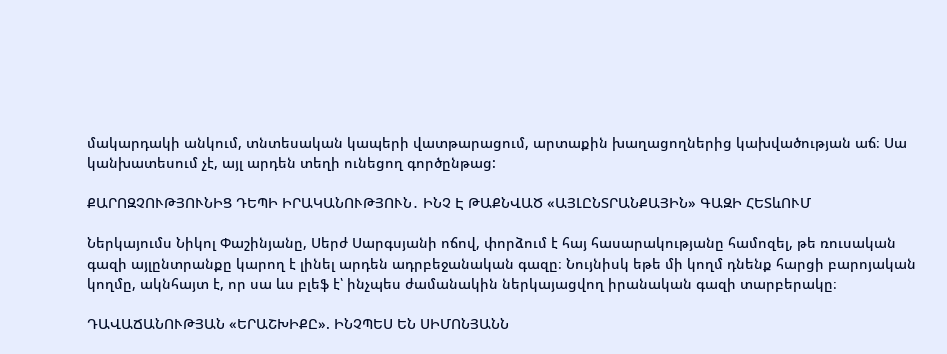մակարդակի անկում, տնտեսական կապերի վատթարացում, արտաքին խաղացողներից կախվածության աճ։ Սա կանխատեսում չէ, այլ արդեն տեղի ունեցող գործընթաց:

ՔԱՐՈԶՉՈՒԹՅՈՒՆԻՑ ԴԵՊԻ ԻՐԱԿԱՆՈՒԹՅՈՒՆ․ ԻՆՉ Է ԹԱՔՆՎԱԾ «ԱՅԼԸՆՏՐԱՆՔԱՅԻՆ» ԳԱԶԻ ՀԵՏևՈՒՄ

Ներկայումս Նիկոլ Փաշինյանը, Սերժ Սարգսյանի ոճով, փորձում է հայ հասարակությանը համոզել, թե ռուսական գազի այլընտրանքը կարող է լինել արդեն ադրբեջանական գազը։ Նույնիսկ եթե մի կողմ դնենք հարցի բարոյական կողմը, ակնհայտ է, որ սա ևս բլեֆ է՝ ինչպես ժամանակին ներկայացվող իրանական գազի տարբերակը։

ԴԱՎԱՃԱՆՈՒԹՅԱՆ «ԵՐԱՇԽԻՔԸ». ԻՆՉՊԵՍ ԵՆ ՍԻՄՈՆՅԱՆՆ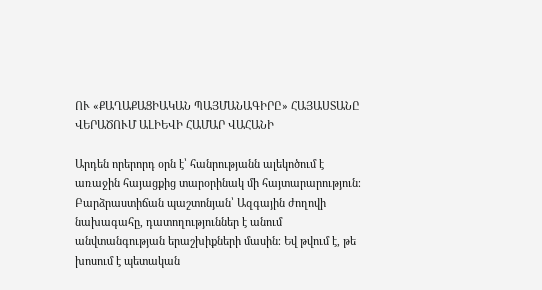ՈՒ «ՔԱՂԱՔԱՑԻԱԿԱՆ ՊԱՅՄԱՆԱԳԻՐԸ» ՀԱՅԱՍՏԱՆԸ ՎԵՐԱԾՈՒՄ ԱԼԻԵՎԻ ՀԱՄԱՐ ՎԱՀԱՆԻ

Արդեն որերորդ օրն է՝ հանրությանն ալեկոծում է առաջին հայացքից տարօրինակ մի հայտարարություն։ Բարձրաստիճան պաշտոնյան՝ Ազգային ժողովի նախագահը, դատողություններ է անում անվտանգության երաշխիքների մասին։ Եվ թվում է, թե խոսում է պետական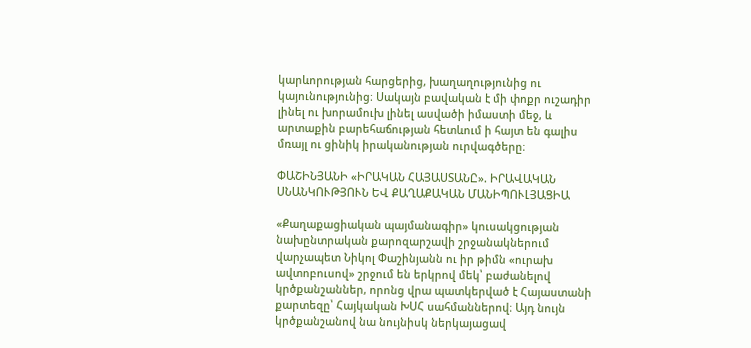կարևորության հարցերից, խաղաղությունից ու կայունությունից։ Սակայն բավական է մի փոքր ուշադիր լինել ու խորամուխ լինել ասվածի իմաստի մեջ, և արտաքին բարեհաճության հետևում ի հայտ են գալիս մռայլ ու ցինիկ իրականության ուրվագծերը։

ՓԱՇԻՆՅԱՆԻ «ԻՐԱԿԱՆ ՀԱՅԱՍՏԱՆԸ». ԻՐԱՎԱԿԱՆ ՍՆԱՆԿՈՒԹՅՈՒՆ ԵՎ ՔԱՂԱՔԱԿԱՆ ՄԱՆԻՊՈՒԼՅԱՑԻԱ

«Քաղաքացիական պայմանագիր» կուսակցության նախընտրական քարոզարշավի շրջանակներում վարչապետ Նիկոլ Փաշինյանն ու իր թիմն «ուրախ ավտոբուսով» շրջում են երկրով մեկ՝ բաժանելով կրծքանշաններ, որոնց վրա պատկերված է Հայաստանի քարտեզը՝ Հայկական ԽՍՀ սահմաններով։ Այդ նույն կրծքանշանով նա նույնիսկ ներկայացավ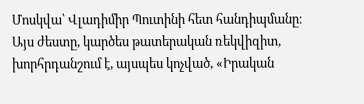Մոսկվա՝ Վլադիմիր Պուտինի հետ հանդիպմանը։ Այս ժեստը, կարծես թատերական ռեկվիզիտ, խորհրդանշում է, այսպես կոչված, «Իրական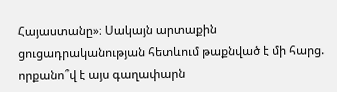Հայաստանը»։ Սակայն արտաքին ցուցադրականության հետևում թաքնված է մի հարց. որքանո՞վ է այս գաղափարն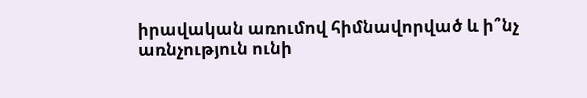իրավական առումով հիմնավորված և ի՞նչ առնչություն ունի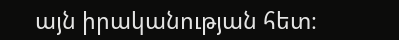այն իրականության հետ։